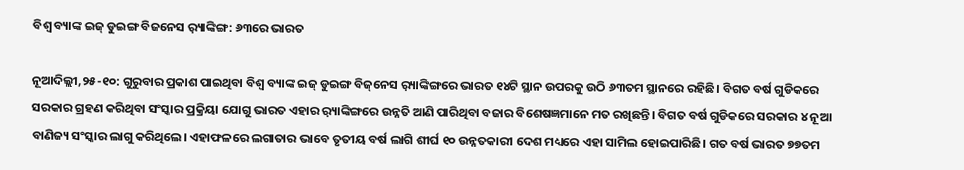ବିଶ୍ୱ ବ୍ୟାଙ୍କ ଇଜ୍‌ ଡୁଇଙ୍ଗ ବିଜନେସ ର଼୍ୟାଙ୍କିଙ୍ଗ: ୬୩ରେ ଭାରତ

ନୂଆଦିଲ୍ଲୀ,୨୫-୧୦: ଗୁରୁବାର ପ୍ରକାଶ ପାଇଥିବା ବିଶ୍ୱ ବ୍ୟାଙ୍କ ଇଜ୍‌ ଡୁଇଙ୍ଗ ବିଜ୍‌ନେସ ର଼୍ୟାଙ୍କିଙ୍ଗରେ ଭାରତ ୧୪ଟି ସ୍ଥାନ ଉପରକୁ ଉଠି ୬୩ତମ ସ୍ଥାନରେ ରହିଛି। ବିଗତ ବର୍ଷ ଗୁଡିକରେ ସରକାର ଗ୍ରହଣ କରିଥିବା ସଂସ୍କାର ପ୍ରକ୍ରିୟା ଯୋଗୁ ଭାରତ ଏହାର ର଼୍ୟାଙ୍କିଙ୍ଗରେ ଉନ୍ନତି ଆଣି ପାରିଥିବା ବଜାର ବିଶେଷଜ୍ଞମାନେ ମତ ରଖିଛନ୍ତି। ବିଗତ ବର୍ଷ ଗୁଡିକରେ ସରକାର ୪ ନୂଆ ବାଣିଜ୍ୟ ସଂସ୍କାର ଲାଗୁ କରିଥିଲେ। ଏହାଫଳରେ ଲଗାତାର ଭାବେ ତୃତୀୟ ବର୍ଷ ଲାଗି ଶୀର୍ଘ ୧୦ ଉନ୍ନତକାରୀ ଦେଶ ମଧ୍ୟରେ ଏହା ସାମିଲ ହୋଇପାରିଛି। ଗତ ବର୍ଷ ଭାରତ ୭୭ତମ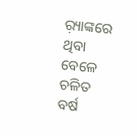ର଼୍ୟାଙ୍କରେ ଥିବା ବେଳେ ଚଳିତ ବର୍ଷ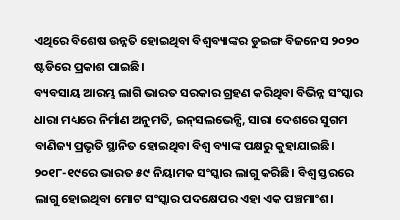ଏଥିରେ ବିଶେଷ ଉନ୍ନତି ହୋଇଥିବା ବିଶ୍ୱବ୍ୟାଙ୍କର ଡୁଇଙ୍ଗ ବିଜନେସ ୨୦୨୦ ଷ୍ଟଡିରେ ପ୍ରକାଶ ପାଇଛି।
ବ୍ୟବସାୟ ଆରମ୍ଭ ଲାଗି ଭାରତ ସରକାର ଗ୍ରହଣ କରିଥିବା ବିଭିନ୍ନ ସଂସ୍କାର ଧାରା ମଧ୍ୟରେ ନିର୍ମାଣ ଅନୁମତି, ଇନ୍‌ସଲଭେନ୍ସି, ସାରା ଦେଶରେ ସୁଗମ ବାଣିଜ୍ୟ ପ୍ରଭୃତି ସ୍ଥାନିତ ହୋଇଥିବା ବିଶ୍ୱ ବ୍ୟାଙ୍କ ପକ୍ଷରୁ କୁହାଯାଇଛି। ୨୦୧୮-୧୯ରେ ଭାରତ ୫୯ ନିୟାମକ ସଂସ୍କାର ଲାଗୁ କରିଛି। ବିଶ୍ୱ ସ୍ତରରେ ଲାଗୁ ହୋଇଥିବା ମୋଟ ସଂସ୍କାର ପଦକ୍ଷେପର ଏହା ଏକ ପଞ୍ଚମାଂଶ।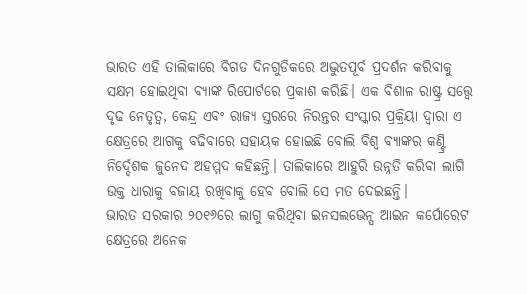ଭାରତ ଏହି ତାଲିକାରେ ବିଗତ ଦିନଗୁଡିକରେ ଅଦ୍ଭୁତପୂର୍ବ ପ୍ରଦର୍ଶନ କରିବାକୁ ସକ୍ଷମ ହୋଇଥିବା ବ୍ୟାଙ୍କ ରିପୋର୍ଟରେ ପ୍ରକାଶ କରିଛି। ଏକ ବିଶାଳ ରାଷ୍ଟ୍ର ସତ୍ତ୍ୱେ ଦୃଢ ନେତୃତ୍ୱ, କେନ୍ଦ୍ର ଏବଂ ରାଜ୍ୟ ସ୍ତରରେ ନିରନ୍ତର ସଂସ୍କାର ପ୍ରକ୍ରିୟା ଦ୍ୱାରା ଏ କ୍ଷେତ୍ରରେ ଆଗକୁ ବଢିବାରେ ସହାୟକ ହୋଇଛି ବୋଲି ବିଶ୍ୱ ବ୍ୟାଙ୍କର କଣ୍ଟ୍ରି ନିର୍ଦ୍ଦେଶକ ଜୁନେଦ ଅହମ୍ମଦ କହିଛନ୍ତି। ତାଲିକାରେ ଆହୁରି ଉନ୍ନତି କରିବା ଲାଗି ଉକ୍ତ ଧାରାକୁ ବଜାୟ ରଖିବାକୁ ହେବ ବୋଲି ସେ ମତ ଦେଇଛନ୍ତି।
ଭାରତ ସରକାର ୨୦୧୬ରେ ଲାଗୁ କରିଥିବା ଇନସଲଭେନ୍ସ ଆଇନ କର୍ପୋରେଟ କ୍ଷେତ୍ରରେ ଅନେକ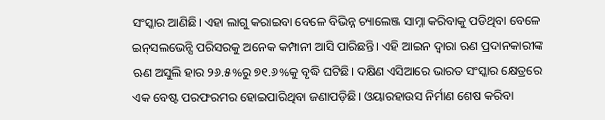ସଂସ୍କାର ଆଣିଛି। ଏହା ଲାଗୁ କରାଇବା ବେଳେ ବିଭିନ୍ନ ଚ୍ୟାଲେଞ୍ଜ ସାମ୍ନା କରିବାକୁ ପଡିଥିବା ବେଳେ ଇନ୍‌ସଲଭେନ୍ସି ପରିସରକୁ ଅନେକ କମ୍ପାନୀ ଆସି ପାରିଛନ୍ତି। ଏହି ଆଇନ ଦ୍ୱାରା ଋଣ ପ୍ରଦାନକାରୀଙ୍କ ଋଣ ଅସୁଲି ହାର ୨୬.୫%ରୁ ୭୧.୬%କୁ ବୃଦ୍ଧି ଘଟିଛି। ଦକ୍ଷିଣ ଏସିଆରେ ଭାରତ ସଂସ୍କାର କ୍ଷେତ୍ରରେ ଏକ ବେଷ୍ଟ ପରଫରମର ହୋଇପାରିଥିବା ଜଣାପଡ଼ିଛି। ଓୟାରହାଉସ ନିର୍ମାଣ ଶେଷ କରିବା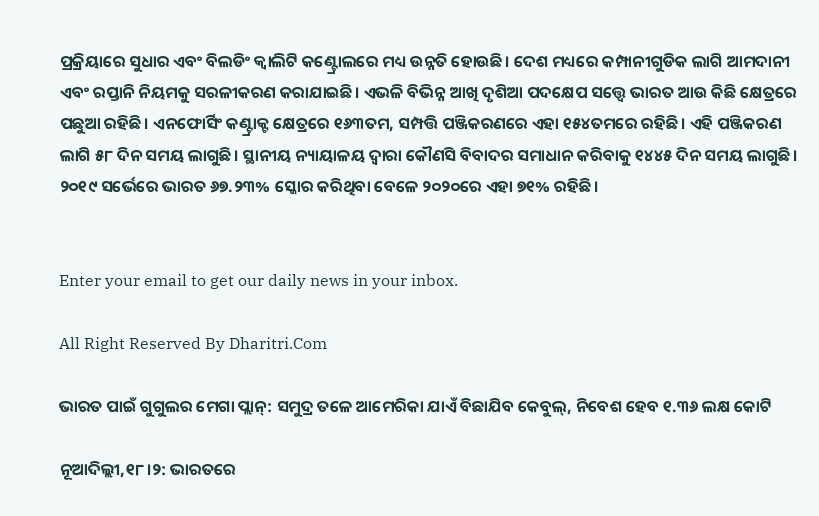ପ୍ରକ୍ରିୟାରେ ସୁଧାର ଏବଂ ବିଲଡିଂ କ୍ୱାଲିଟି କଣ୍ଟ୍ରୋଲରେ ମଧ୍ୟ ଉନ୍ନତି ହୋଉଛି। ଦେଶ ମଧ୍ୟରେ କମ୍ପାନୀଗୁଡିକ ଲାଗି ଆମଦାନୀ ଏବଂ ରପ୍ତାନି ନିୟମକୁ ସରଳୀକରଣ କରାଯାଇଛି। ଏଭଳି ବିଭିନ୍ନ ଆଖି ଦୃଶିଆ ପଦକ୍ଷେପ ସତ୍ତ୍ୱେ ଭାରତ ଆଉ କିଛି କ୍ଷେତ୍ରରେ ପଛୁଆ ରହିଛି। ଏନଫୋର୍ସିଂ କଣ୍ଟ୍ରାକ୍ଟ କ୍ଷେତ୍ରରେ ୧୬୩ତମ, ସମ୍ପତ୍ତି ପଞ୍ଜିକରଣରେ ଏହା ୧୫୪ତମରେ ରହିଛି। ଏହି ପଞ୍ଜିକରଣ ଲାଗି ୫୮ ଦିନ ସମୟ ଲାଗୁଛି। ସ୍ଥାନୀୟ ନ୍ୟାୟାଳୟ ଦ୍ୱାରା କୌଣସି ବିବାଦର ସମାଧାନ କରିବାକୁ ୧୪୪୫ ଦିନ ସମୟ ଲାଗୁଛି। ୨୦୧୯ ସର୍ଭେରେ ଭାରତ ୬୭.୨୩% ସ୍କୋର କରିଥିବା ବେଳେ ୨୦୨୦ରେ ଏହା ୭୧% ରହିଛି।


Enter your email to get our daily news in your inbox.

All Right Reserved By Dharitri.Com

ଭାରତ ପାଇଁ ଗୁଗୁଲର ମେଗା ପ୍ଲାନ୍: ସମୁଦ୍ର ତଳେ ଆମେରିକା ଯାଏଁ ବିଛାଯିବ କେବୁଲ୍, ନିବେଶ ହେବ ୧.୩୬ ଲକ୍ଷ କୋଟି

ନୂଆଦିଲ୍ଲୀ,୧୮।୨: ଭାରତରେ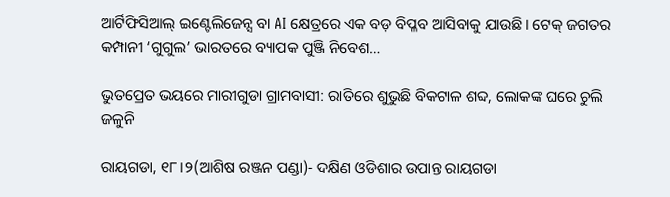ଆର୍ଟିଫିସିଆଲ୍ ଇଣ୍ଟେଲିଜେନ୍ସ ବା AI କ୍ଷେତ୍ରରେ ଏକ ବଡ଼ ବିପ୍ଳବ ଆସିବାକୁ ଯାଉଛି। ଟେକ୍ ଜଗତର କମ୍ପାନୀ ‘ଗୁଗୁଲ’ ଭାରତରେ ବ୍ୟାପକ ପୁଞ୍ଜି ନିବେଶ…

ଭୁତପ୍ରେତ ଭୟରେ ମାରୀଗୁଡା ଗ୍ରାମବାସୀ: ରାତିରେ ଶୁଭୁଛି ବିକଟାଳ ଶବ୍ଦ, ଲୋକଙ୍କ ଘରେ ଚୁଲି ଜଳୁନି

ରାୟଗଡା, ୧୮।୨(ଆଶିଷ ରଞ୍ଜନ ପଣ୍ଡା)- ଦକ୍ଷିଣ ଓଡିଶାର ଉପାନ୍ତ ରାୟଗଡା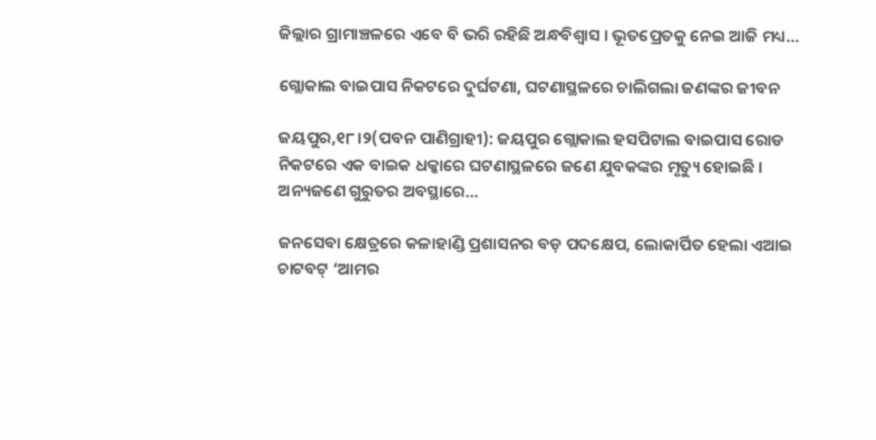ଜିଲ୍ଲାର ଗ୍ରାମାଞ୍ଚଳରେ ଏବେ ବି ଭରି ରହିଛି ଅନ୍ଧବିଶ୍ବାସ । ଭୂତପ୍ରେତକୁ ନେଇ ଆଜି ମଧ୍ୟ…

ଗ୍ଲୋକାଲ ବାଇପାସ ନିକଟରେ ଦୁର୍ଘଟଣା, ଘଟଣାସ୍ଥଳରେ ଚାଲିଗଲା ଜଣଙ୍କର ଜୀବନ

ଜୟପୁର,୧୮।୨(ପବନ ପାଣିଗ୍ରାହୀ): ଜୟପୁର ଗ୍ଲୋକାଲ ହସପିଟାଲ ବାଇପାସ ରୋଡ ନିକଟରେ ଏକ ବାଇକ ଧକ୍କାରେ ଘଟଣାସ୍ଥଳରେ ଜଣେ ଯୁବକଙ୍କର ମୃତ୍ୟୁ ହୋଇଛି । ଅନ୍ୟଜଣେ ଗୁରୁତର ଅବସ୍ଥାରେ…

ଜନସେବା କ୍ଷେତ୍ରରେ କଳାହାଣ୍ଡି ପ୍ରଶାସନର ବଡ଼ ପଦକ୍ଷେପ, ଲୋକାର୍ପିତ ହେଲା ଏଆଇ ଚାଟବଟ୍ ‘ଆମର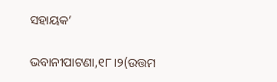ସହାୟକ’

ଭବାନୀପାଟଣା,୧୮।୨(ଉତ୍ତମ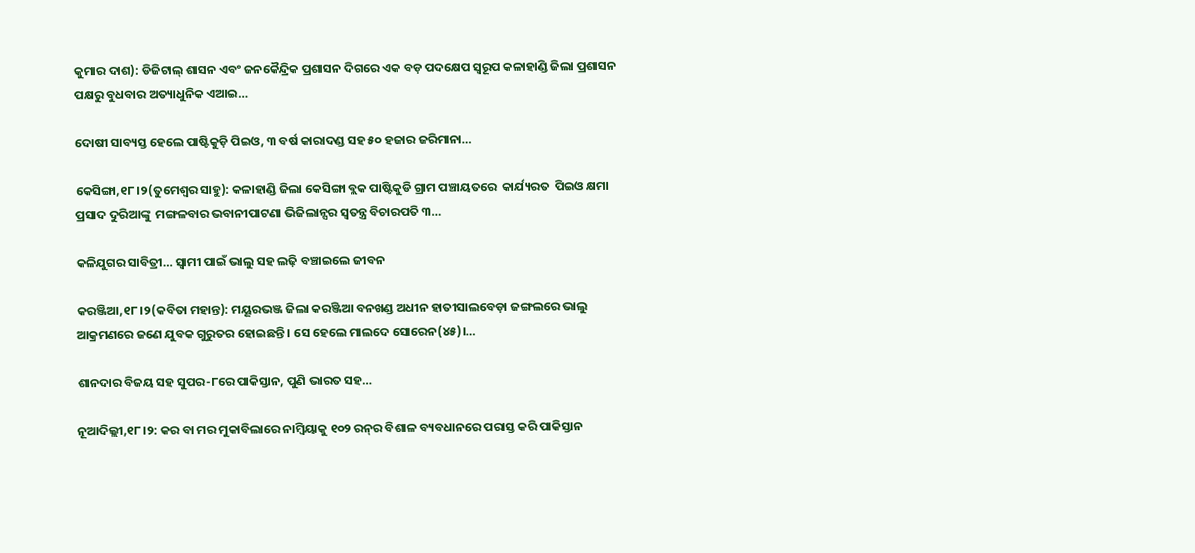କୁମାର ଦାଶ): ଡିଜିଟାଲ୍ ଶାସନ ଏବଂ ଜନକୈନ୍ଦ୍ରିକ ପ୍ରଶାସନ ଦିଗରେ ଏକ ବଡ଼ ପଦକ୍ଷେପ ସ୍ୱରୂପ କଳାହାଣ୍ଡି ଜିଲା ପ୍ରଶାସନ ପକ୍ଷରୁ ବୁଧବାର ଅତ୍ୟାଧୁନିକ ଏଆଇ…

ଦୋଷୀ ସାବ୍ୟସ୍ତ ହେଲେ ପାଷ୍ଟିକୁଡ଼ି ପିଇଓ, ୩ ବର୍ଷ କାରାଦଣ୍ଡ ସହ ୫୦ ହଜାର ଜରିମାନା…

କେସିଙ୍ଗା,୧୮।୨(ତୁମେଶ୍ୱର ସାହୁ): କଳାହାଣ୍ଡି ଜିଲା କେସିଙ୍ଗା ବ୍ଲକ ପାଷ୍ଟିକୁଡି ଗ୍ରାମ ପଞ୍ଚାୟତରେ  କାର୍ଯ୍ୟରତ  ପିଇଓ କ୍ଷମା ପ୍ରସାଦ ଦୁରିଆଙ୍କୁ  ମଙ୍ଗଳବାର ଭବାନୀପାଟଣା ଭିଜିଲାନ୍ସର ସ୍ବତନ୍ତ୍ର ବିଚାରପତି ୩…

କଳିଯୁଗର ସାବିତ୍ରୀ… ସ୍ବାମୀ ପାଇଁ ଭାଲୁ ସହ ଲଢ଼ି ବଞ୍ଚାଇଲେ ଜୀବନ

କରଞ୍ଜିଆ,୧୮।୨(କବିତା ମହାନ୍ତ): ମୟୂରଭଞ୍ଜ ଜିଲା କରଞ୍ଜିଆ ବନଖଣ୍ଡ ଅଧୀନ ହାତୀସାଲବେଡ଼ା ଜଙ୍ଗଲରେ ଭାଲୁ ଆକ୍ରମଣରେ ଜଣେ ଯୁବକ ଗୁରୁତର ହୋଇଛନ୍ତି । ସେ ହେଲେ ମାଲଦେ ସୋରେନ(୪୫)।…

ଶାନଦାର ବିଜୟ ସହ ସୁପର-୮ରେ ପାକିସ୍ତାନ, ପୁଣି ଭାରତ ସହ…

ନୂଆଦିଲ୍ଲୀ,୧୮।୨: କର ବା ମର ମୁକାବିଲାରେ ନାମ୍ବିୟାକୁ ୧୦୨ ରନ୍‌ର ବିଶାଳ ବ୍ୟବଧାନରେ ପରାସ୍ତ କରି ପାକିସ୍ତାନ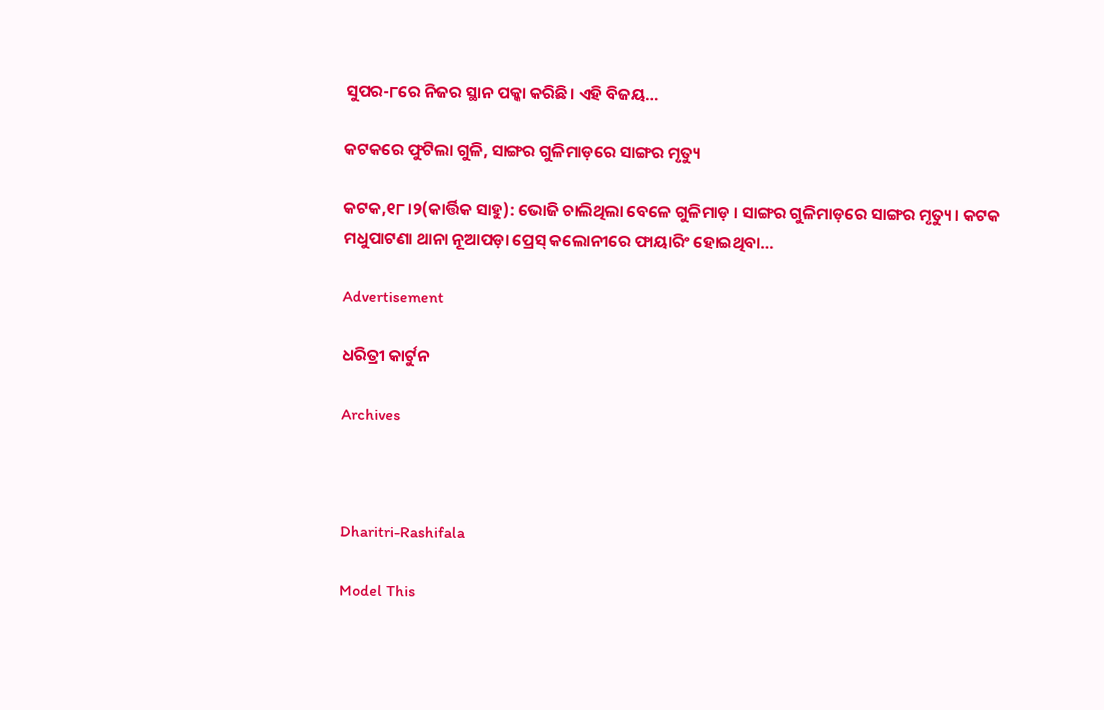ସୁପର-୮ରେ ନିଜର ସ୍ଥାନ ପକ୍କା କରିଛି। ଏହି ବିଜୟ…

କଟକରେ ଫୁଟିଲା ଗୁଳି, ସାଙ୍ଗର ଗୁଳିମାଡ଼ରେ ସାଙ୍ଗର ମୃତ୍ୟୁ

କଟକ,୧୮।୨(କାର୍ତ୍ତିକ ସାହୁ): ଭୋଜି ଚାଲିଥିଲା ବେଳେ ଗୁଳିମାଡ଼ । ସାଙ୍ଗର ଗୁଳିମାଡ଼ରେ ସାଙ୍ଗର ମୃତ୍ୟୁ । କଟକ ମଧୁପାଟଣା ଥାନା ନୂଆପଡ଼ା ପ୍ରେସ୍‌ କଲୋନୀରେ ଫାୟାରିଂ ହୋଇଥିବା…

Advertisement

ଧରିତ୍ରୀ କାର୍ଟୁନ

Archives



Dharitri-Rashifala

Model This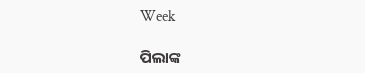Week

ପିଲାଙ୍କ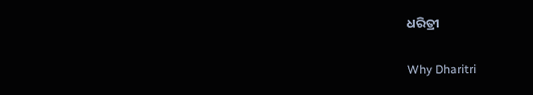ଧରିତ୍ରୀ

Why Dharitri